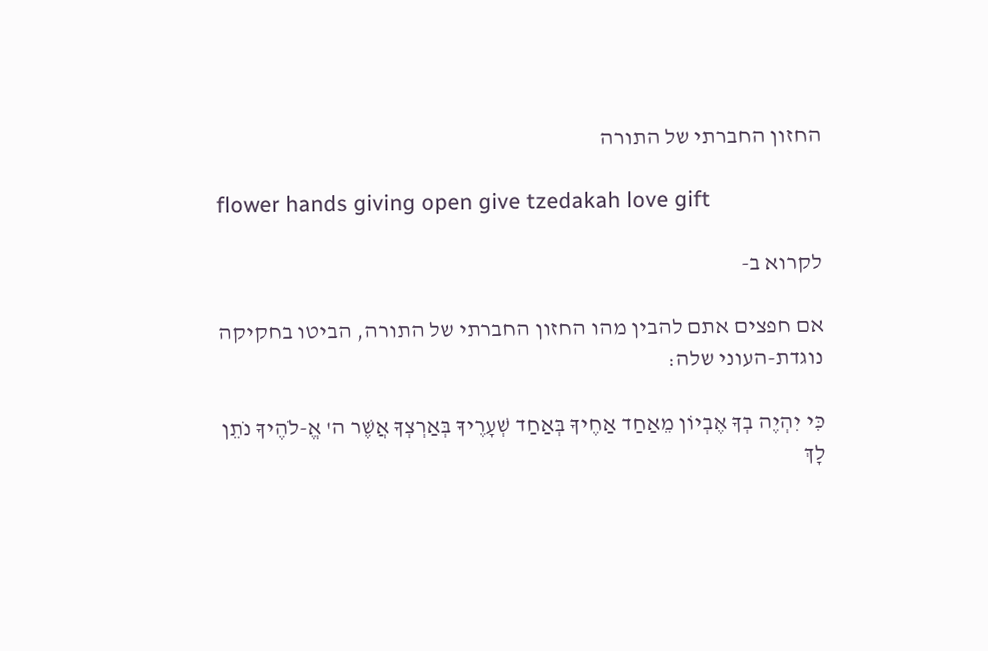החזון החברתי של התורה

flower hands giving open give tzedakah love gift

לקרוא ב-

אם חפצים אתם להבין מהו החזון החברתי של התורה, הביטו בחקיקה נוגדת-העוני שלה:

כִּי יִהְיֶה בְךָ אֶבְיוֹן מֵאַחַד אַחֶיךָ בְּאַחַד שְׁעָרֶיךָ בְּאַרְצְךָ אֲשֶׁר ה' אֱ-לֹהֶיךָ נֹתֵן לָךְ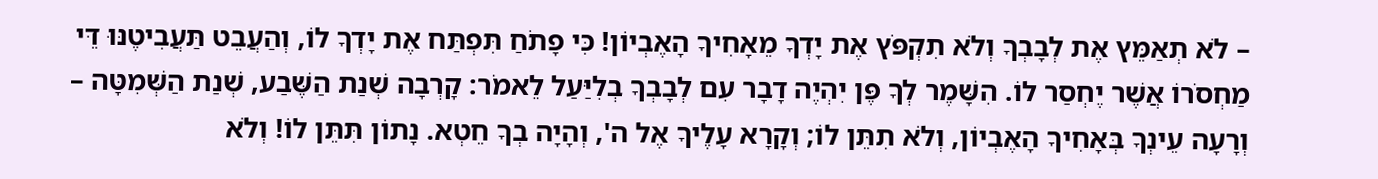– לֹא תְאַמֵּץ אֶת לְבָבְךָ וְלֹא תִקְפֹּץ אֶת יָדְךָ מֵאָחִיךָ הָאֶבְיוֹן! כִּי פָתֹחַ תִּפְתַּח אֶת יָדְךָ לוֹ, וְהַעֲבֵט תַּעֲבִיטֶנּוּ דֵּי מַחְסֹרוֹ אֲשֶׁר יֶחְסַר לוֹ. הִשָּׁמֶר לְךָ פֶּן יִהְיֶה דָבָר עִם לְבָבְךָ בְלִיַּעַל לֵאמֹר: קָרְבָה שְׁנַת הַשֶּׁבַע, שְׁנַת הַשְּׁמִטָּה – וְרָעָה עֵינְךָ בְּאָחִיךָ הָאֶבְיוֹן, וְלֹא תִתֵּן לוֹ; וְקָרָא עָלֶיךָ אֶל ה', וְהָיָה בְךָ חֵטְא. נָתוֹן תִּתֵּן לוֹ! וְלֹא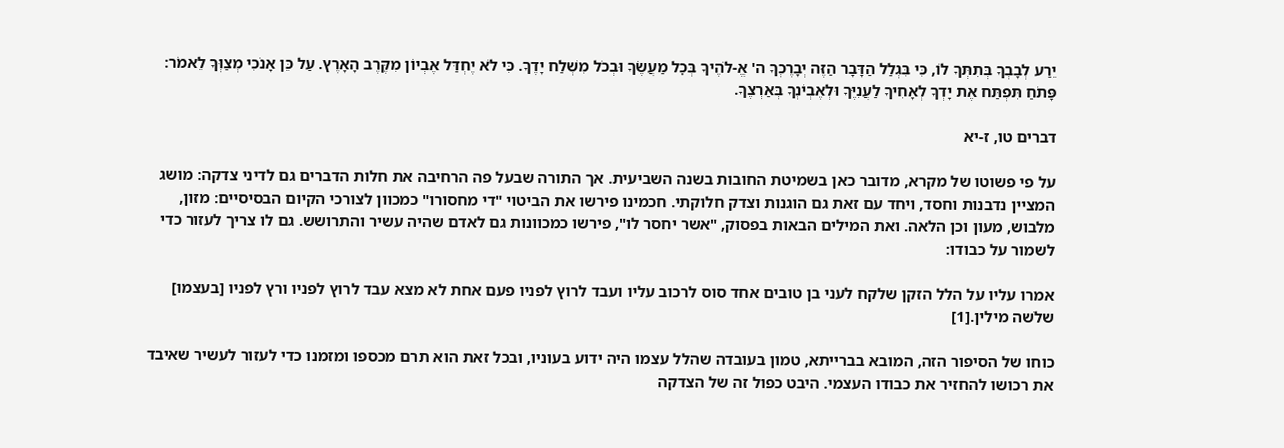יֵרַע לְבָבְךָ בְּתִתְּךָ לוֹ, כִּי בִּגְלַל הַדָּבָר הַזֶּה יְבָרֶכְךָ ה' אֱ-לֹהֶיךָ בְּכׇל מַעֲשֶׂךָ וּבְכֹל מִשְׁלַח יָדֶךָ. כִּי לֹא יֶחְדַּל אֶבְיוֹן מִקֶּרֶב הָאָרֶץ. עַל כֵּן אָנֹכִי מְצַוְּךָ לֵאמֹר: פָּתֹחַ תִּפְתַּח אֶת יָדְךָ לְאָחִיךָ לַעֲנִיֶּךָ וּלְאֶבְיֹנְךָ בְּאַרְצֶךָ.

דברים טו, ז-יא

על פי פשוטו של מקרא, מדובר כאן בשמיטת החובות בשנה השביעית. אך התורה שבעל פה הרחיבה את חלות הדברים גם לדיני צדקה: מושג המציין נדבנות וחסד, ויחד עם זאת גם הוגנות וצדק חלוקתי. חכמינו פירשו את הביטוי "די מחסורו" כמכוון לצורכי הקיום הבסיסיים: מזון, מלבוש, מעון וכן הלאה. ואת המילים הבאות בפסוק, "אשר יחסר לו", פירשו כמכוונות גם לאדם שהיה עשיר והתרושש. גם לו צריך לעזור כדי לשמור על כבודו:

אמרו עליו על הלל הזקן שלקח לעני בן טובים אחד סוס לרכוב עליו ועבד לרוץ לפניו פעם אחת לא מצא עבד לרוץ לפניו ורץ לפניו [בעצמו] שלֹשה מילין.[1]

כוחו של הסיפור הזה, המובא בברייתא, טמון בעובדה שהלל עצמו היה ידוע בעוניו, ובכל זאת הוא תרם מכספו ומזמנו כדי לעזור לעשיר שאיבד את רכושו להחזיר את כבודו העצמי. היבט כפול זה של הצדקה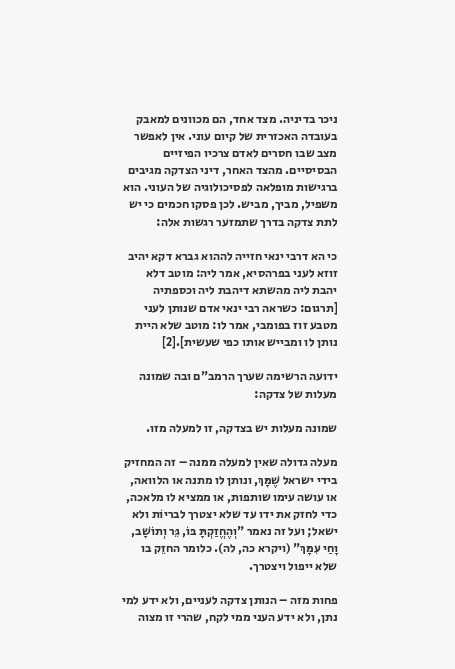ניכר בדיניה. מצד אחד, הם מכוונים למאבק בעובדה האכזרית של קיום עוני. אין לאפשר מצב שבו חסרים לאדם צרכיו הפיזיים הבסיסיים. מהצד האחר, דיני הצדקה מגיבים ברגישות מופלאה לפסיכולוגיה של העוני. הוא משפיל, מביך, מביש. לכן פסקו חכמים כי יש לתת צדקה בדרך שתמזער רגשות אלה:

כי הא דרבי ינאי חזייה לההוא גברא דקא יהיב זוזא לעני בפרהסיא, אמר ליה: מוטב דלא יהבת ליה מהשתא דיהבת ליה וכספתיה [תרגום: כשראה רבי ינאי אדם שנותן לעני מטבע זוז בפומבי, אמר לו: מוטב שלא היית נותן לו ומבייש אותו כפי שעשית].[2]

ידועה הרשימה שערך הרמב"ם ובה שמונה מעלות של צדקה:

שמונה מעלות יש בצדקה, זו למעלה מזו.

מעלה גדולה שאין למעלה ממנה – זה המחזיק בידי ישראל שֶׁמָּךְ, ונותן לו מתנה או הלוואה, או עושה עימו שותפות, או ממציא לו מלאכה, כדי לחזק את ידו עד שלא יצטרך לבריוֹת ולא ישאל; ועל זה נאמר "וְהֶחֱזַקְתָּ בּוֹ, גֵּר וְתוֹשָׁב, וָחַי עִמָּךְ" (ויקרא כה, לה). כלומר החזֵק בו שלא ייפול ויצטרך.

פחות מזה – הנותן צדקה לעניים, ולא ידע למי נתן, ולא ידע העני ממי לקח, שהרי זו מצוה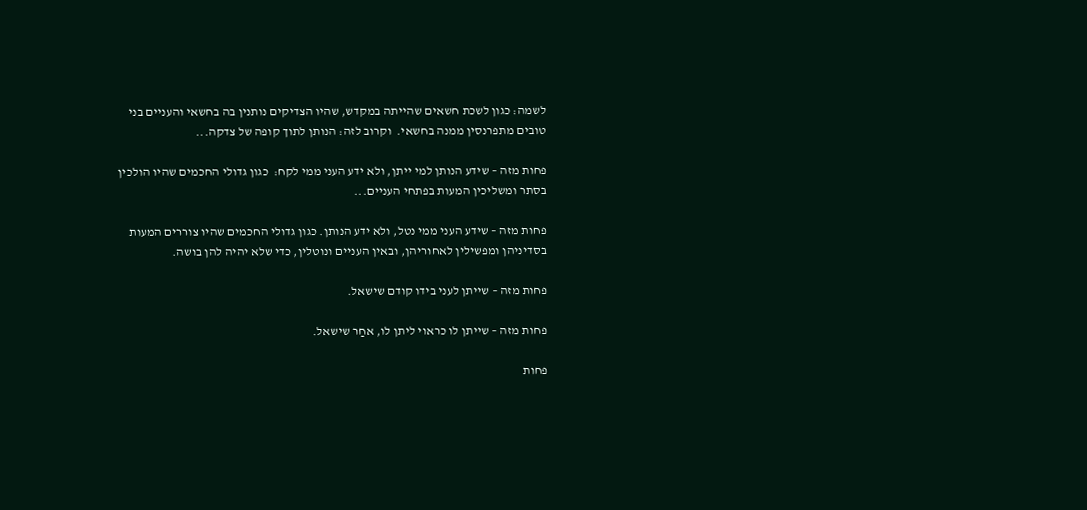לשמה: כגון לשכת חשאים שהייתה במקדש, שהיו הצדיקים נותנין בה בחשאי והעניים בני טובים מתפרנסין ממנה בחשאי.  וקרוב לזה: הנותן לתוך קופה של צדקה...

פחות מזה – שידע הנותן למי ייתן, ולא ידע העני ממי לקח:  כגון גדולי החכמים שהיו הולכין בסתר ומשליכין המעות בפתחי העניים...

פחות מזה – שידע העני ממי נטל, ולא ידע הנותן. כגון גדולי החכמים שהיו צוררים המעות בסדיניהן ומפשילין לאחוריהן, ובאין העניים ונוטלין, כדי שלא יהיה להן בושה.

פחות מזה – שייתן לעני בידו קודם שישאל.

פחות מזה – שייתן לו כראוי ליתן לו, אחַר שישאל.

פחות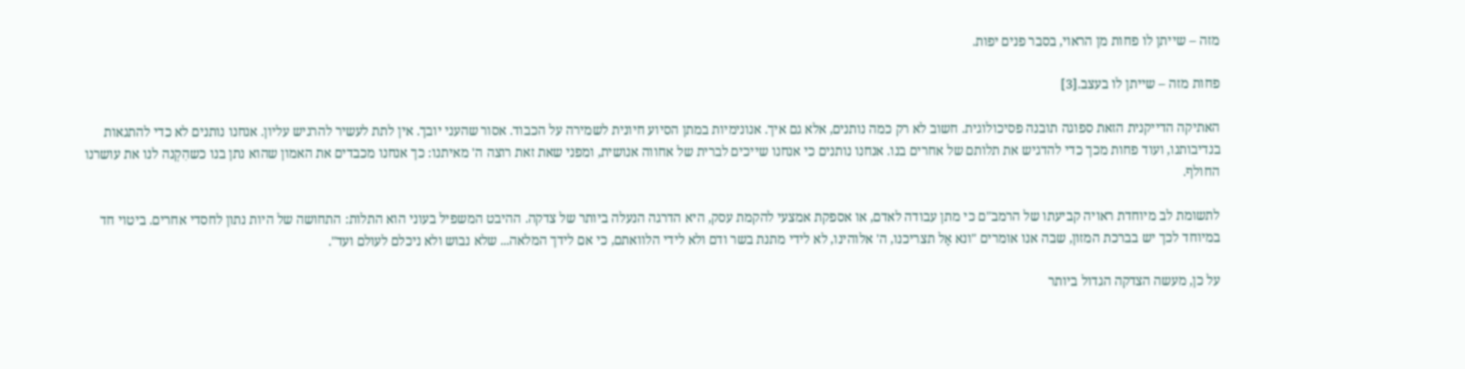מזה – שייתן לו פחות מן הראוי, בסבר פנים יפות.

פחות מזה – שייתן לו בעצב.[3]

האתיקה הדייקנית הזאת ספוגה תובנה פסיכולוגית. חשוב לא רק כמה נותנים, אלא גם איך. אנונימיות במתן הסיוע חיונית לשמירה על הכבוד. אסור שהעני יובך. אין לתת לעשיר להרגיש עליון. אנחנו נותנים לא כדי להתגאות בנדיבותנו, ועוד פחות מכך כדי להדגיש את תלותם של אחרים בנו. אנחנו נותנים כי אנחנו שייכים לברית של אחווה אנושית, ומפני שאת זאת רוצה ה' מאיתנו: כך אנחנו מכבדים את האמון שהוא נתן בנו כשהִקְנה לנו את עושרנו החולף.

לתשומת לב מיוחדת ראויה קביעתו של הרמב"ם כי מתן עבודה לאדם, או אספקת אמצעי להקמת עסק, היא הדרגה הנעלה ביותר של צדקה. ההיבט המשפיל בעוני הוא התלות: התחושה של היות נתון לחסדי אחרים. ביטוי חד במיוחד לכך יש בברכת המזון, שבה אנו אומרים "ונא אַל תצריכנו, ה' אלוהינו, לא לידי מתנת בשר ודם ולא לידי הלוואתם, כי אם לידך המלאה... שלא נבוש ולא ניכלם לעולם ועד".

על כן, מעשה הצדקה הגדול ביותר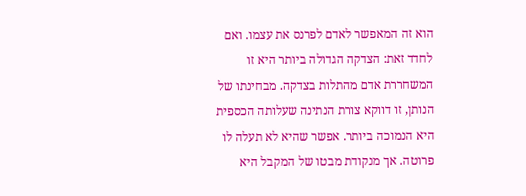הוא זה המאפשר לאדם לפרנס את עצמו. ואם לחדד זאת: הצדקה הגדולה ביותר היא זו המשחררת אדם מהתלות בצדקה. מבחינתו של הנותן, זו דווקא צורת הנתינה שעלותה הכספית היא הנמוכה ביותר. אפשר שהיא לא תעלה לו פרוטה. אך מנקודת מבטו של המקבל היא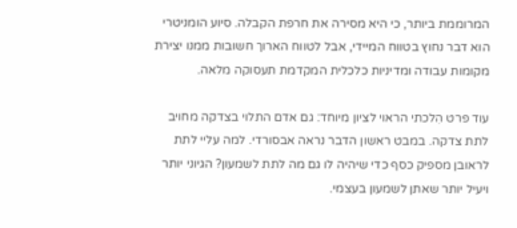המרוממת ביותר, כי היא מסירה את חרפת הקבלה. סיוע הומניטרי הוא דבר נחוץ בטווח המיידי, אבל לטווח הארוך חשובות ממנו יצירת מקומות עבודה ומדיניות כלכלית המקדמת תעסוקה מלאה.

עוד פרט הִלכתי הראוי לציון מיוחד: גם אדם התלוי בצדקה מחויב לתת צדקה. במבט ראשון הדבר נראה אבסורדי. למה עליי לתת לראובן מספיק כסף כדי שיהיה לו גם מה לתת לשמעון? הגיוני יותר ויעיל יותר שאתן לשמעון בעצמי.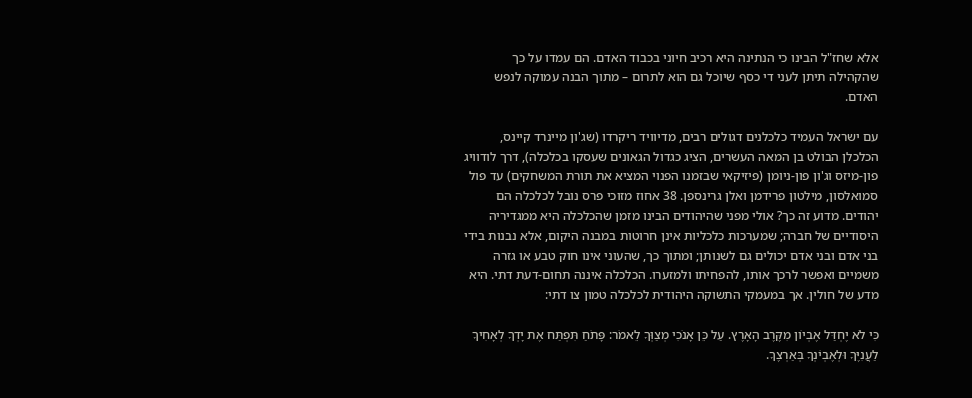אלא שחז"ל הבינו כי הנתינה היא רכיב חיוני בכבוד האדם. הם עמדו על כך שהקהילה תיתן לעני די כסף שיוכל גם הוא לתרום – מתוך הבנה עמוקה לנפש האדם.

עם ישראל העמיד כלכלנים דגולים רבים, מדיוויד ריקרדו (שג'ון מיינרד קיינס, הכלכלן הבולט בן המאה העשרים, הציג כגדול הגאונים שעסקו בכלכלה), דרך לודוויג פון-מיזס וג'ון פון-ניומן (פיזיקאי שבזמנו הפנוי המציא את תורת המשחקים) עד פול סמואלסון, מילטון פרידמן ואלן גרינספן. 38 אחוז מזוכי פרס נובל לכלכלה הם יהודים. מדוע זה כך? אולי מפני שהיהודים הבינו מזמן שהכלכלה היא ממגדיריה היסודיים של חברה; שמערכות כלכליות אינן חרוטות במבנה היקום, אלא נבנות בידי בני אדם ובני אדם יכולים גם לשנותן; ומתוך כך, שהעוני אינו חוק טבע או גזרה משמיים ואפשר לרכך אותו, להפחיתו ולמזערו. הכלכלה איננה תחום-דעת דתי. היא מדע של חולין. אך במעמקי התשוקה היהודית לכלכלה טמון צו דתי:

כִּי לֹא יֶחְדַּל אֶבְיוֹן מִקֶּרֶב הָאָרֶץ. עַל כֵּן אָנֹכִי מְצַוְּךָ לֵאמֹר: פָּתֹחַ תִּפְתַּח אֶת יָדְךָ לְאָחִיךָ לַעֲנִיֶּךָ וּלְאֶבְיֹנְךָ בְּאַרְצֶךָ.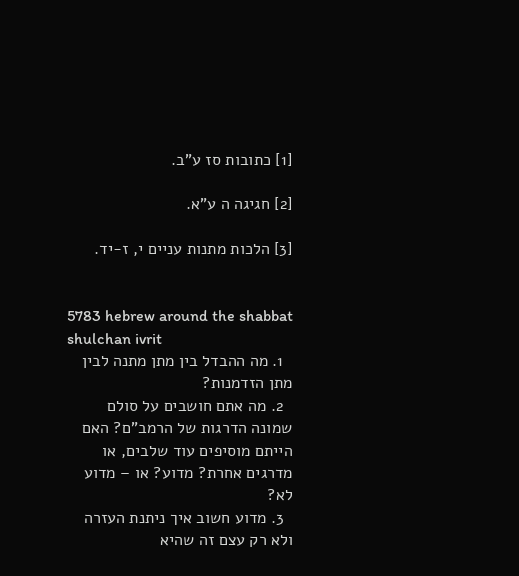[1] כתובות סז ע"ב.

[2] חגיגה ה ע"א.

[3] הלכות מתנות עניים י, ז-יד.


5783 hebrew around the shabbat shulchan ivrit
  1. מה ההבדל בין מתן מתנה לבין מתן הזדמנות?
  2. מה אתם חושבים על סולם שמונה הדרגות של הרמב"ם? האם הייתם מוסיפים עוד שלבים, או מדרגים אחרת? מדוע? או – מדוע לא?
  3. מדוע חשוב איך ניתנת העזרה ולא רק עצם זה שהיא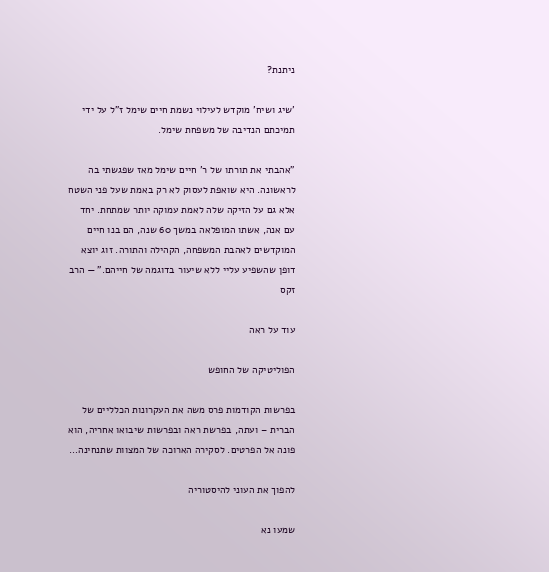ניתנת?

'שיג ושיח' מוקדש לעילוי נשמת חיים שימל ז"ל על ידי תמיכתם הנדיבה של משפחת שימל.

"אהבתי את תורתו של ר' חיים שימל מאז שפגשתי בה לראשונה. היא שואפת לעסוק לא רק באמת שעל פני השטח אלא גם על הזיקה שלה לאמת עמוקה יותר שמתחת. יחד עם אנה, אשתו המופלאה במשך 60 שנה, הם בנו חיים המוקדשים לאהבת המשפחה, הקהילה והתורה. זוג יוצא דופן שהשפיע עליי ללא שיעור בדוגמה של חייהם." — הרב זקס

עוד על ראה

הפוליטיקה של החופש

בפרשות הקודמות פרס משה את העקרונות הכלליים של הברית – ועתה, בפרשת ראה ובפרשות שיבואו אחריה, הוא פונה אל הפרטים. לסקירה הארוכה של המצוות שתנחינה…

להפוך את העוני להיסטוריה

שמעו נא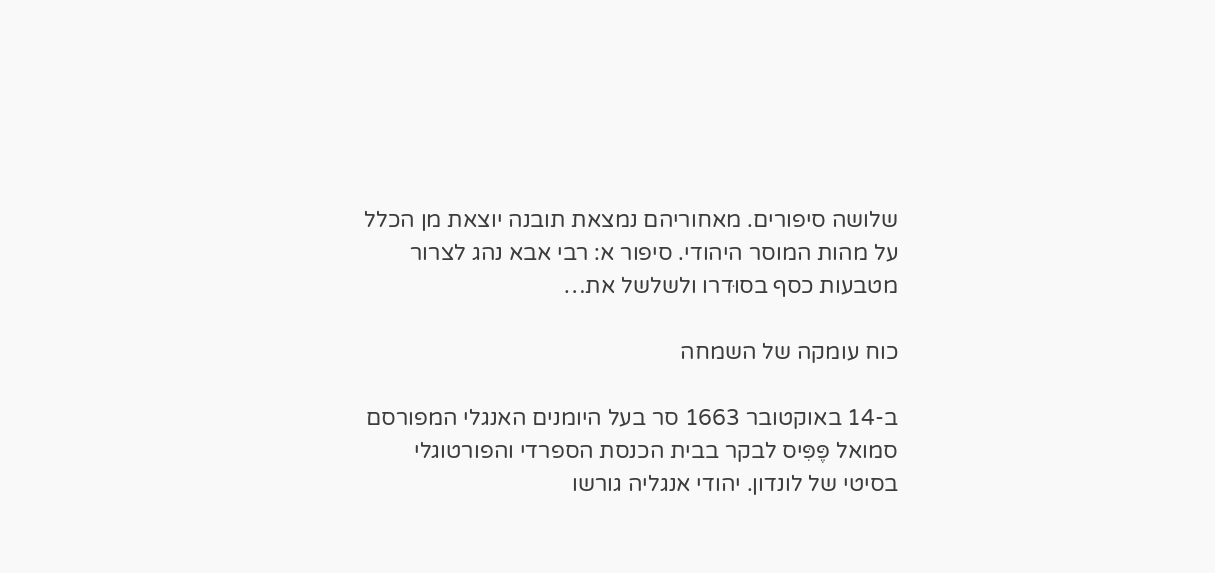שלושה סיפורים. מאחוריהם נמצאת תובנה יוצאת מן הכלל על מהות המוסר היהודי. סיפור א: רבי אבא נהג לצרור מטבעות כסף בסוּדרו ולשלשל את…

כוח עומקה של השמחה

ב-14 באוקטובר 1663 סר בעל היומנים האנגלי המפורסם סמואל פֶּפִּיס לבקר בבית הכנסת הספרדי והפורטוגלי  בסיטי של לונדון. יהודי אנגליה גורשו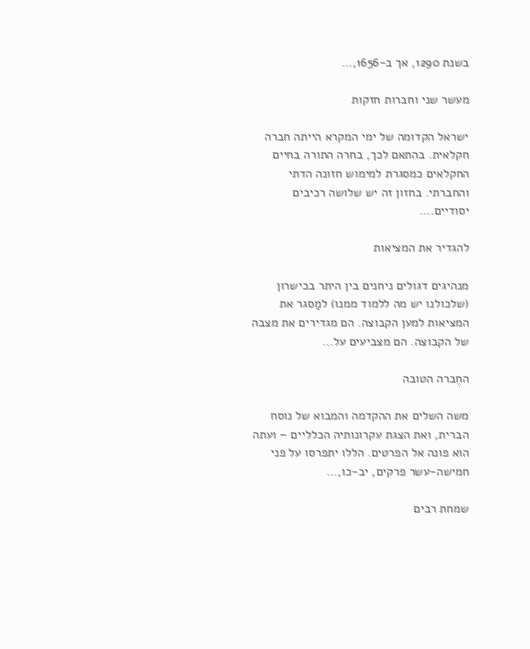בשנת 1290, אך ב-1656,…

מעשר שני וחברות חזקות

ישראל הקדומה של ימי המקרא הייתה חברה חקלאית. בהתאם לכך, בחרה התורה בחיים החקלאים כמסגרת למימוש חזונה הדתי והחברתי. בחזון זה יש שלושה רכיבים יסודיים.…

להגדיר את המציאות

מנהיגים דגולים ניחנים בין היתר בכישרון (שלכולנו יש מה ללמוד ממנו) למַסגר את המציאות למען הקבוצה. הם מגדירים את מצבה של הקבוצה. הם מצביעים על…

החֶברה הטובה

משה השלים את ההקדמה והמבוא של נוסח הברית, ואת הצגת עקרונותיה הכלליים – ועתה הוא פונה אל הפרטים. הללו יתפרסו על פני חמישה-עשר פרקים, יב-כו,…

שמחת רבים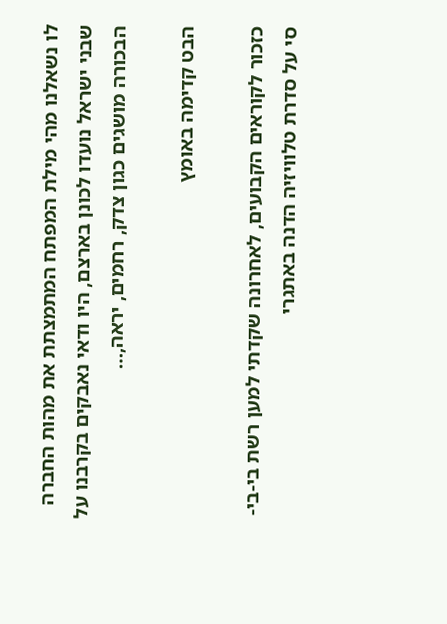לו נשאלנו מהי מילת המפתח המתמצתת את מהות החברה שבני ישראל נועדו לכונן בארצם, היו ודאי נאבקים בקרבנו על הבכורה מושגים כגון צדק, רחמים, יראה,…

הבט קדימה באומץ

כזכור לקוראים הקבועים, לאחרונה שקדתי למען רשת בי-בי-סי על סדרת טלוויזיה הדנה באתגרי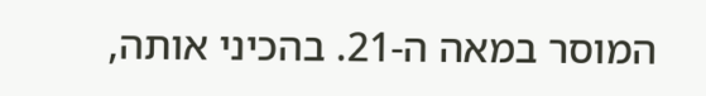המוסר במאה ה-21. בהכיני אותה,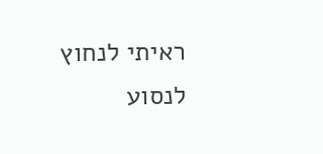ראיתי לנחוץ לנסוע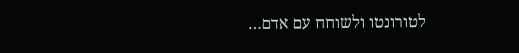לטורונטו ולשוחח עם אדם…